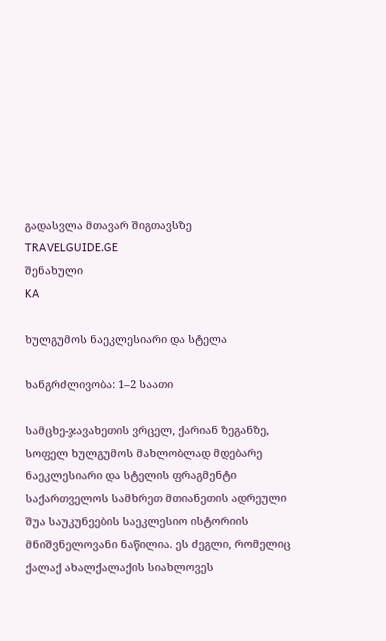გადასვლა მთავარ შიგთავსზე
TRAVELGUIDE.GE
შენახული
KA

ხულგუმოს ნაეკლესიარი და სტელა

ხანგრძლივობა: 1–2 საათი

სამცხე-ჯავახეთის ვრცელ, ქარიან ზეგანზე, სოფელ ხულგუმოს მახლობლად მდებარე ნაეკლესიარი და სტელის ფრაგმენტი საქართველოს სამხრეთ მთიანეთის ადრეული შუა საუკუნეების საეკლესიო ისტორიის მნიშვნელოვანი ნაწილია. ეს ძეგლი, რომელიც ქალაქ ახალქალაქის სიახლოვეს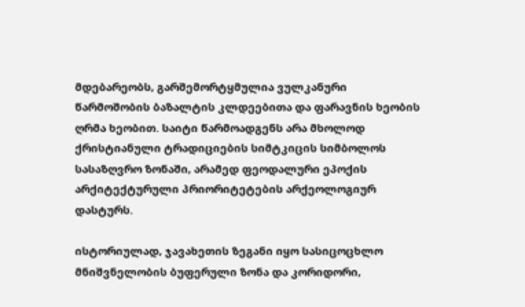მდებარეობს, გარშემორტყმულია ვულკანური წარმოშობის ბაზალტის კლდეებითა და ფარავნის ხეობის ღრმა ხეობით. საიტი წარმოადგენს არა მხოლოდ ქრისტიანული ტრადიციების სიმტკიცის სიმბოლოს სასაზღვრო ზონაში, არამედ ფეოდალური ეპოქის არქიტექტურული პრიორიტეტების არქეოლოგიურ დასტურს.

ისტორიულად, ჯავახეთის ზეგანი იყო სასიცოცხლო მნიშვნელობის ბუფერული ზონა და კორიდორი,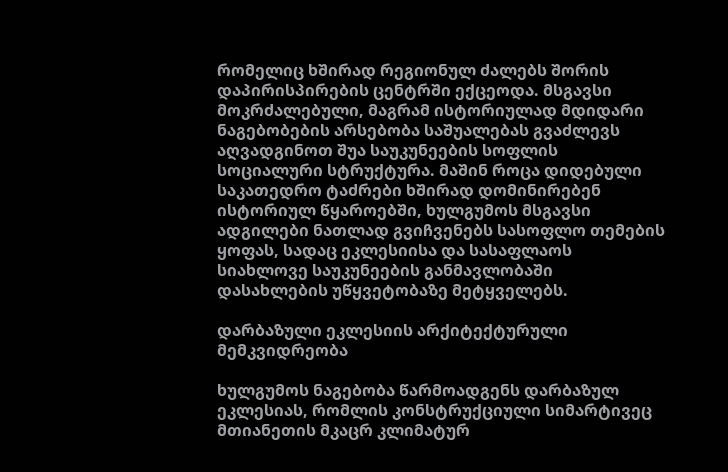რომელიც ხშირად რეგიონულ ძალებს შორის დაპირისპირების ცენტრში ექცეოდა. მსგავსი მოკრძალებული, მაგრამ ისტორიულად მდიდარი ნაგებობების არსებობა საშუალებას გვაძლევს აღვადგინოთ შუა საუკუნეების სოფლის სოციალური სტრუქტურა. მაშინ როცა დიდებული საკათედრო ტაძრები ხშირად დომინირებენ ისტორიულ წყაროებში, ხულგუმოს მსგავსი ადგილები ნათლად გვიჩვენებს სასოფლო თემების ყოფას, სადაც ეკლესიისა და სასაფლაოს სიახლოვე საუკუნეების განმავლობაში დასახლების უწყვეტობაზე მეტყველებს.

დარბაზული ეკლესიის არქიტექტურული მემკვიდრეობა

ხულგუმოს ნაგებობა წარმოადგენს დარბაზულ ეკლესიას, რომლის კონსტრუქციული სიმარტივეც მთიანეთის მკაცრ კლიმატურ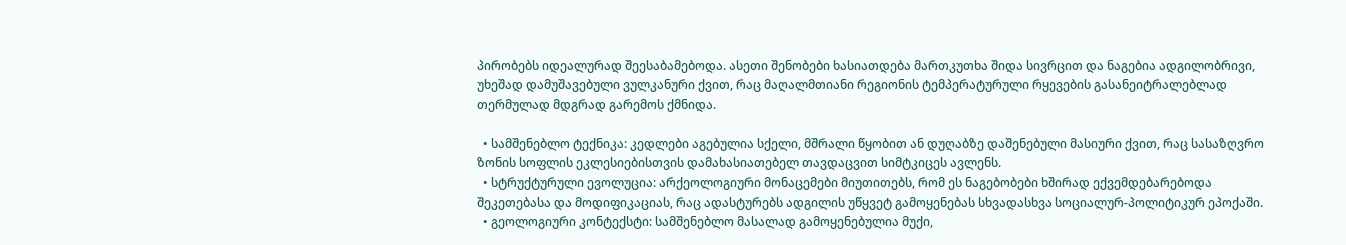პირობებს იდეალურად შეესაბამებოდა. ასეთი შენობები ხასიათდება მართკუთხა შიდა სივრცით და ნაგებია ადგილობრივი, უხეშად დამუშავებული ვულკანური ქვით, რაც მაღალმთიანი რეგიონის ტემპერატურული რყევების გასანეიტრალებლად თერმულად მდგრად გარემოს ქმნიდა.

  • სამშენებლო ტექნიკა: კედლები აგებულია სქელი, მშრალი წყობით ან დუღაბზე დაშენებული მასიური ქვით, რაც სასაზღვრო ზონის სოფლის ეკლესიებისთვის დამახასიათებელ თავდაცვით სიმტკიცეს ავლენს.
  • სტრუქტურული ევოლუცია: არქეოლოგიური მონაცემები მიუთითებს, რომ ეს ნაგებობები ხშირად ექვემდებარებოდა შეკეთებასა და მოდიფიკაციას, რაც ადასტურებს ადგილის უწყვეტ გამოყენებას სხვადასხვა სოციალურ-პოლიტიკურ ეპოქაში.
  • გეოლოგიური კონტექსტი: სამშენებლო მასალად გამოყენებულია მუქი,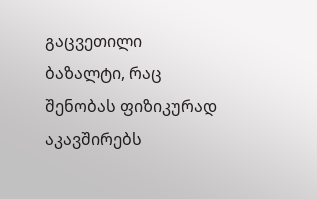გაცვეთილი ბაზალტი, რაც შენობას ფიზიკურად აკავშირებს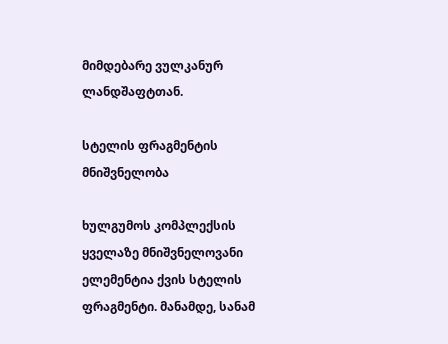მიმდებარე ვულკანურ ლანდშაფტთან.

სტელის ფრაგმენტის მნიშვნელობა

ხულგუმოს კომპლექსის ყველაზე მნიშვნელოვანი ელემენტია ქვის სტელის ფრაგმენტი. მანამდე, სანამ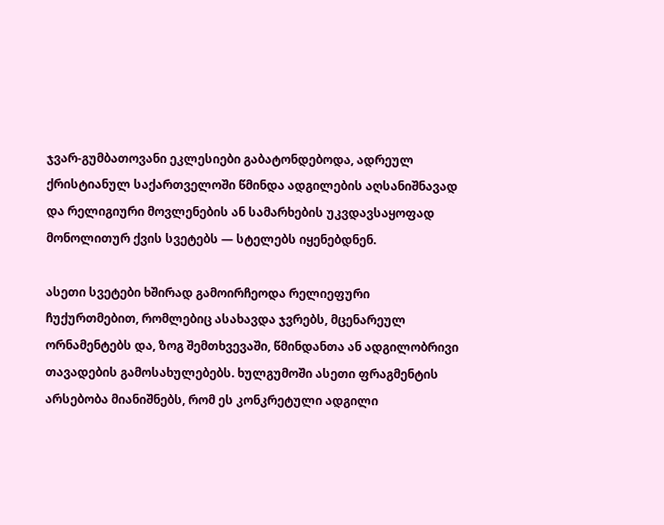ჯვარ-გუმბათოვანი ეკლესიები გაბატონდებოდა, ადრეულ ქრისტიანულ საქართველოში წმინდა ადგილების აღსანიშნავად და რელიგიური მოვლენების ან სამარხების უკვდავსაყოფად მონოლითურ ქვის სვეტებს — სტელებს იყენებდნენ.

ასეთი სვეტები ხშირად გამოირჩეოდა რელიეფური ჩუქურთმებით, რომლებიც ასახავდა ჯვრებს, მცენარეულ ორნამენტებს და, ზოგ შემთხვევაში, წმინდანთა ან ადგილობრივი თავადების გამოსახულებებს. ხულგუმოში ასეთი ფრაგმენტის არსებობა მიანიშნებს, რომ ეს კონკრეტული ადგილი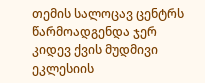თემის სალოცავ ცენტრს წარმოადგენდა ჯერ კიდევ ქვის მუდმივი ეკლესიის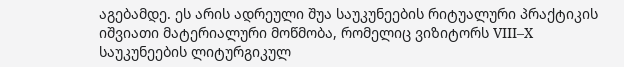აგებამდე. ეს არის ადრეული შუა საუკუნეების რიტუალური პრაქტიკის იშვიათი მატერიალური მოწმობა, რომელიც ვიზიტორს VIII–X საუკუნეების ლიტურგიკულ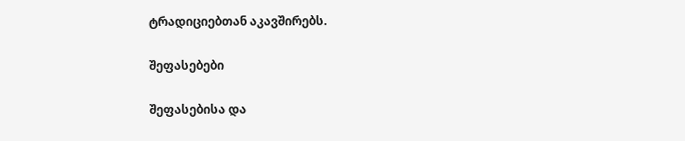ტრადიციებთან აკავშირებს.

შეფასებები

შეფასებისა და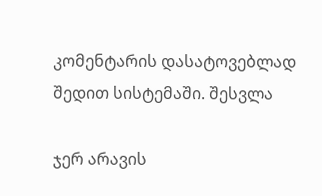კომენტარის დასატოვებლად შედით სისტემაში. შესვლა

ჯერ არავის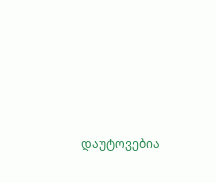დაუტოვებია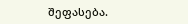შეფასება.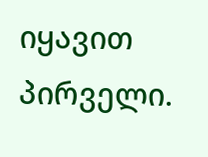იყავით პირველი.